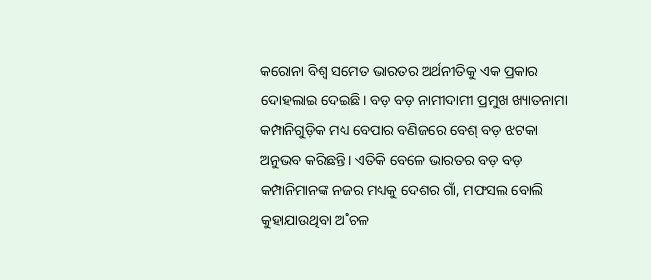କରୋନା ବିଶ୍ବ ସମେତ ଭାରତର ଅର୍ଥନୀତିକୁ ଏକ ପ୍ରକାର ଦୋହଲାଇ ଦେଇଛି। ବଡ଼ ବଡ଼ ନାମୀଦାମୀ ପ୍ରମୁଖ ଖ୍ୟାତନାମା କମ୍ପାନିଗୁଡ଼ିକ ମଧ୍ୟ ବେପାର ବଣିଜରେ ବେଶ୍‌ ବଡ଼ ଝଟକା ଅନୁଭବ କରିଛନ୍ତି। ଏତିକି ବେଳେ ଭାରତର ବଡ଼ ବଡ଼ କମ୍ପାନିମାନଙ୍କ ନଜର ମଧ୍ୟକୁ ଦେଶର ଗାଁ, ମଫସଲ ବୋଲି କୁହାଯାଉଥିବା ଅ˚ଚଳ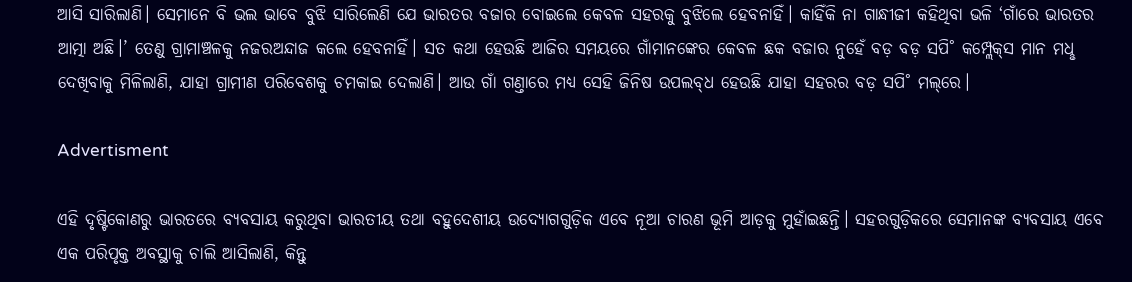ଆସି ସାରିଲାଣି। ସେମାନେ ବି ଭଲ ଭାବେ ବୁଝି ସାରିଲେଣି ଯେ ଭାରତର ବଜାର ବୋଇଲେ କେବଳ ସହରକୁ ବୁଝିଲେ ହେବନାହିଁ। କାହିଁକି ନା ଗାନ୍ଧୀଜୀ କହିଥିବା ଭଳି ‘ଗାଁରେ ଭାରତର ଆତ୍ମା ଅଛି।’ ତେଣୁ ଗ୍ରାମାଞ୍ଚଳକୁ ନଜରଅନ୍ଦାଜ କଲେ ହେବନାହିଁ। ସତ କଥା ହେଉଛି ଆଜିର ସମୟରେ ଗାଁମାନଙ୍କ‌େର କେବଳ ଛକ ବଜାର ନୁହେଁ ବଡ଼ ବଡ଼ ସପି˚ କମ୍ପ୍ଲେକ୍‌ସ ମାନ ମଧୢ ଦେଖିବାକୁ ମିଳିଲାଣି, ଯାହା ଗ୍ରାମୀଣ ପରିବେଶକୁ ଚମକାଇ ଦେଲାଣି। ଆଉ ଗାଁ ଗଣ୍ତାରେ ମଧ୍ୟ ସେହି ଜିନିଷ ଉପଲବ୍‌ଧ ହେଉଛି ଯାହା ସହରର ବଡ଼ ସପି˚ ମଲ୍‌ରେ।

Advertisment

ଏହି ଦୃଷ୍ଟିକୋଣରୁ ଭାରତରେ ବ୍ୟବସାୟ କରୁଥିବା ଭାରତୀୟ ତଥା ବହୁଦେଶୀୟ ଉଦ୍ୟୋଗଗୁଡ଼ିକ ଏବେ ନୂଆ ଚାରଣ ଭୂମି ଆଡ଼କୁ ମୁହାଁଇଛନ୍ତି। ସହରଗୁଡ଼ିକରେ ସେମାନଙ୍କ ବ୍ୟବସାୟ ଏବେ ଏକ ପରିପୃକ୍ତ ଅବସ୍ଥାକୁ ଚାଲି ଆସିଲାଣି, କିନ୍ତୁ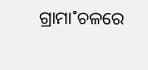ଗ୍ରାମା˚ଚଳରେ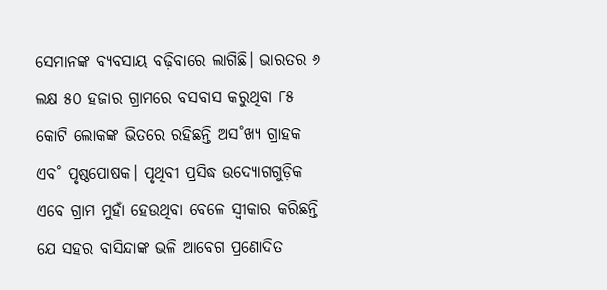ସେମାନଙ୍କ ବ୍ୟବସାୟ ବଢ଼ିବାରେ ଲାଗିଛି। ଭାରତର ୬ ଲକ୍ଷ ୫୦ ହଜାର ଗ୍ରାମରେ ବସବାସ କରୁଥିବା ୮୫ କୋଟି ଲୋକଙ୍କ ଭିତରେ ରହିଛନ୍ତି ଅସ˚ଖ୍ୟ ଗ୍ରାହକ ଏବ˚ ପୃଷ୍ଠପୋଷକ। ପୃଥିବୀ ପ୍ରସିଦ୍ଧ ଉଦ୍ୟୋଗଗୁଡ଼ିକ ଏବେ ଗ୍ରାମ ମୁହାଁ ହେଉଥିବା ବେଳେ ସ୍ବୀକାର କରିଛନ୍ତି ଯେ ସହର ବାସିନ୍ଦାଙ୍କ ଭଳି ଆବେଗ ପ୍ରଣୋଦିତ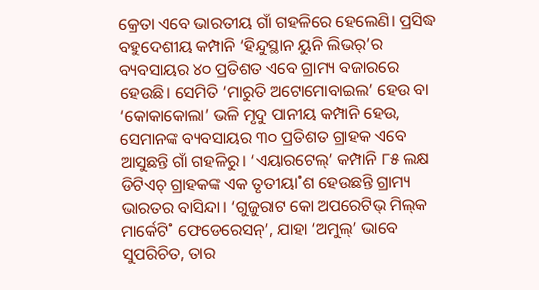କ୍ରେତା ଏବେ ଭାରତୀୟ ଗାଁ ଗହଳିରେ ହେଲେଣି। ପ୍ରସିଦ୍ଧ ବହୁଦେଶୀୟ କମ୍ପାନି ‘ହିନ୍ଦୁସ୍ଥାନ ୟୁନି ଲିଭର‌୍‌’ର ବ୍ୟବସାୟର ୪୦ ପ୍ରତିଶତ ଏବେ ଗ୍ରାମ୍ୟ ବଜାରରେ ହେଉଛି। ସେମିତି ‘ମାରୁତି ଅଟୋମୋବାଇଲ’ ହେଉ ବା ‘କୋକାକୋଲା’ ଭଳି ମୃଦୁ ପାନୀୟ କମ୍ପାନି ହେଉ, ସେମାନଙ୍କ ବ୍ୟବସାୟର ୩୦ ପ୍ରତିଶତ ଗ୍ରାହକ ଏବେ ଆସୁଛନ୍ତି ଗାଁ ଗହଳିରୁ। ‘ଏୟାରଟେଲ୍‌’ କମ୍ପାନି ୮୫ ଲକ୍ଷ ଡିଟିଏଚ୍‌ ଗ୍ରାହକଙ୍କ ଏକ ତୃତୀୟା˚ଶ ହେଉଛନ୍ତି ଗ୍ରାମ୍ୟ ଭାରତର ବାସିନ୍ଦା। ‘ଗୁଜୁରାଟ କୋ ଅପରେଟିଭ୍‌ ମିଲ୍‌କ ମାର୍କେଟି˚ ଫେଡେରେସନ୍‌’, ଯାହା ‘ଅମୁଲ୍‌’ ଭାବେ ସୁପରିଚିତ, ତାର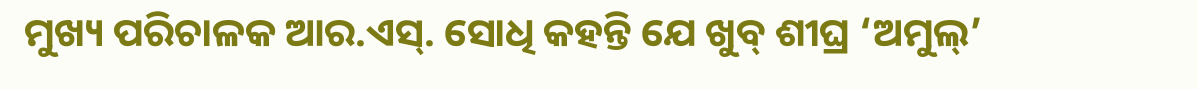ମୁଖ୍ୟ ପରିଚାଳକ ଆର.ଏସ୍‌. ସୋଧି କହନ୍ତି ଯେ ଖୁବ୍‌ ଶୀଘ୍ର ‘ଅମୁଲ୍‌’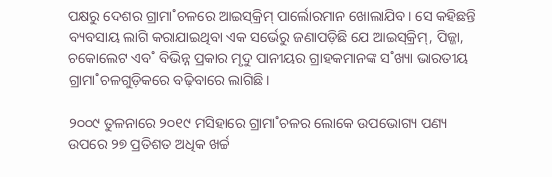ପକ୍ଷରୁ ଦେଶର ଗ୍ରାମା˚ଚଳରେ ଆଇସ୍‌କ୍ରିମ୍‌ ପାର୍ଲୋରମାନ ଖୋଲାଯିବ। ସେ କହିଛନ୍ତି ବ୍ୟବସାୟ ଲାଗି କରାଯାଇଥିବା ଏକ ସର୍ଭେରୁ ଜଣାପଡ଼ିଛି ଯେ ଆଇସ୍‌କ୍ରିମ୍‌, ପିଜ୍ଜା, ଚକୋଲେଟ ଏବ˚ ବିଭିନ୍ନ ପ୍ରକାର ମୃଦୁ ପାନୀୟର ଗ୍ରାହକମାନଙ୍କ ସ˚ଖ୍ୟା ଭାରତୀୟ ଗ୍ରାମା˚ଚଳଗୁଡ଼ିକରେ ବଢ଼ିବାରେ ଲାଗିଛି।

୨୦୦୯ ତୁଳନାରେ ୨୦୧୯ ମସିହାରେ ଗ୍ରାମା˚ଚଳର ଲୋକେ ଉପଭୋଗ୍ୟ ପଣ୍ୟ ଉପରେ ୨୭ ପ୍ରତିଶତ ଅଧିକ ଖର୍ଚ୍ଚ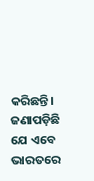କରିଛନ୍ତି। ଜଣାପଡ଼ିଛି ଯେ ଏବେ ଭାରତରେ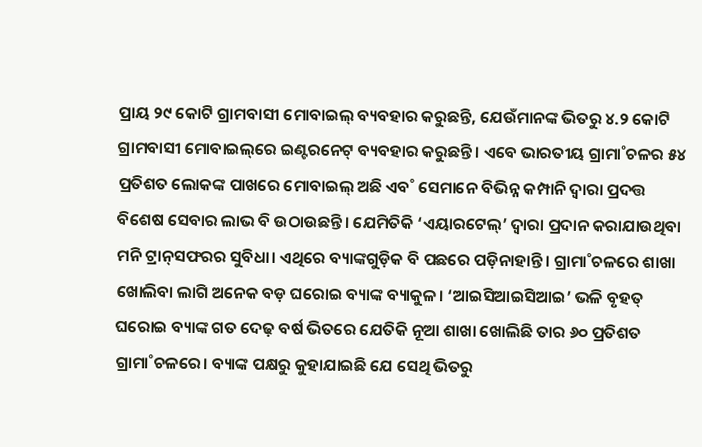ପ୍ରାୟ ୨୯ କୋଟି ଗ୍ରାମବାସୀ ମୋବାଇଲ୍‌ ବ୍ୟବହାର କରୁଛନ୍ତି, ଯେଉଁମାନଙ୍କ ଭିତରୁ ୪.୨ କୋଟି ଗ୍ରାମବାସୀ ମୋବାଇଲ୍‌ରେ ଇଣ୍ଟରନେଟ୍‌ ବ୍ୟବହାର କରୁଛନ୍ତି। ଏବେ ଭାରତୀୟ ଗ୍ରାମା˚ଚଳର ୫୪ ପ୍ରତିଶତ ଲୋକଙ୍କ ପାଖରେ ମୋବାଇଲ୍‌ ଅଛି ଏବ˚ ସେମାନେ ବିଭିନ୍ନ କମ୍ପାନି ଦ୍ବାରା ପ୍ରଦତ୍ତ ବିଶେଷ ସେବାର ଲାଭ ବି ଉଠାଉଛନ୍ତି। ଯେମିତିକି ‘ଏୟାରଟେଲ୍‌’ ଦ୍ବାରା ପ୍ରଦାନ କରାଯାଉଥିବା ମନି ଟ୍ରାନ୍‌ସଫରର ସୁବିଧା। ଏଥିରେ ବ୍ୟାଙ୍କଗୁଡ଼ିକ ବି ପଛରେ ପଡ଼ିନାହାନ୍ତି। ଗ୍ରାମା˚ଚଳରେ ଶାଖା ଖୋଲିବା ଲାଗି ଅନେକ ବଡ଼ ଘରୋଇ ବ୍ୟାଙ୍କ ବ୍ୟାକୁଳ। ‘ଆଇସିଆଇସିଆଇ’ ଭଳି ବୃହତ୍‌ ଘରୋଇ ବ୍ୟାଙ୍କ ଗତ ଦେଢ଼ ବର୍ଷ ଭିତରେ ଯେତିକି ନୂଆ ଶାଖା ଖୋଲିଛି ତାର ୬୦ ପ୍ରତିଶତ ଗ୍ରାମା˚ଚଳରେ। ବ୍ୟାଙ୍କ ପକ୍ଷରୁ କୁହାଯାଇଛି ଯେ ସେଥି ଭିତରୁ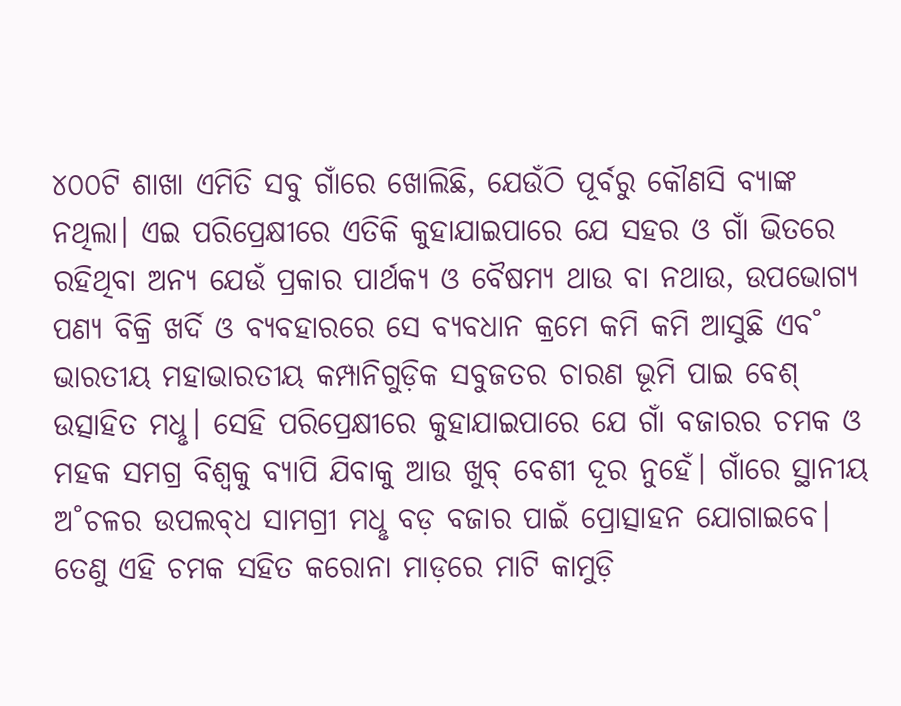୪୦୦ଟି ଶାଖା ଏମିତି ସବୁ ଗାଁରେ ଖୋଲିଛି, ଯେଉଁଠି ପୂର୍ବରୁ କୌଣସି ବ୍ୟାଙ୍କ ନଥିଲା। ଏଇ ପରିପ୍ରେକ୍ଷୀରେ ଏତିକି କୁହାଯାଇପାରେ ଯେ ସହର ଓ ଗାଁ ଭିତରେ ରହିଥିବା ଅନ୍ୟ ଯେଉଁ ପ୍ରକାର ପାର୍ଥକ୍ୟ ଓ ବୈଷମ୍ୟ ଥାଉ ବା ନଥାଉ, ଉପଭୋଗ୍ୟ ପଣ୍ୟ ବିକ୍ରି ଖର୍ଦି ଓ ବ୍ୟବହାରରେ ସେ ବ୍ୟବଧାନ କ୍ରମେ କମି କମି ଆସୁଛି ଏବ˚ ଭାରତୀୟ ମହାଭାରତୀୟ କମ୍ପାନିଗୁଡ଼ିକ ସବୁଜତର ଚାରଣ ଭୂମି ପାଇ ବେଶ୍‌ ଉତ୍ସାହିତ ମଧୢ। ସେହି ପରିପ୍ରେକ୍ଷୀରେ କୁହାଯାଇପାରେ ଯେ ଗାଁ ବଜାରର ଚମକ ଓ ମହକ ସମଗ୍ର ବିଶ୍ବକୁ ବ୍ୟାପି ଯିବାକୁ ଆଉ ଖୁବ୍‌ ବେଶୀ ଦୂର ନୁହେଁ। ଗାଁରେ ସ୍ଥାନୀୟ ଅ˚ଚଳର ଉପଲବ୍‌ଧ ସାମଗ୍ରୀ ମଧୢ ବଡ଼ ବଜାର ପାଇଁ ପ୍ରୋତ୍ସାହନ ଯୋଗାଇବେ। ତେଣୁ ଏହି ଚମକ ସହିତ କରୋନା ମାଡ଼ରେ ମାଟି କାମୁଡ଼ି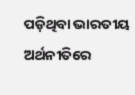ପଡ଼ିଥିବା ଭାରତୀୟ ଅର୍ଥନୀତିରେ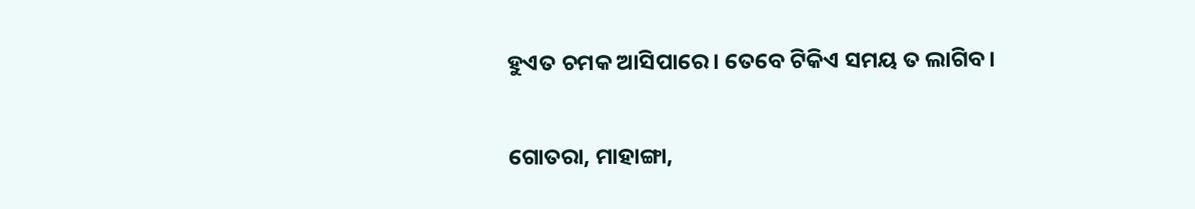ହୁଏତ ଚମକ ଆସିପାରେ। ତେବେ ଟିକିଏ ସମୟ ତ ଲାଗିବ।

ଗୋତରା, ମାହାଙ୍ଗା,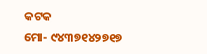କଟକ
ମୋ- ୯୪୩୭୧୪୨୭୧୭